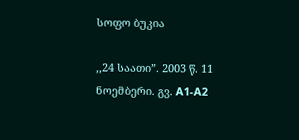სოფო ბუკია

,,24 საათი”. 2003 წ. 11 ნოემბერი. გვ. A1-A2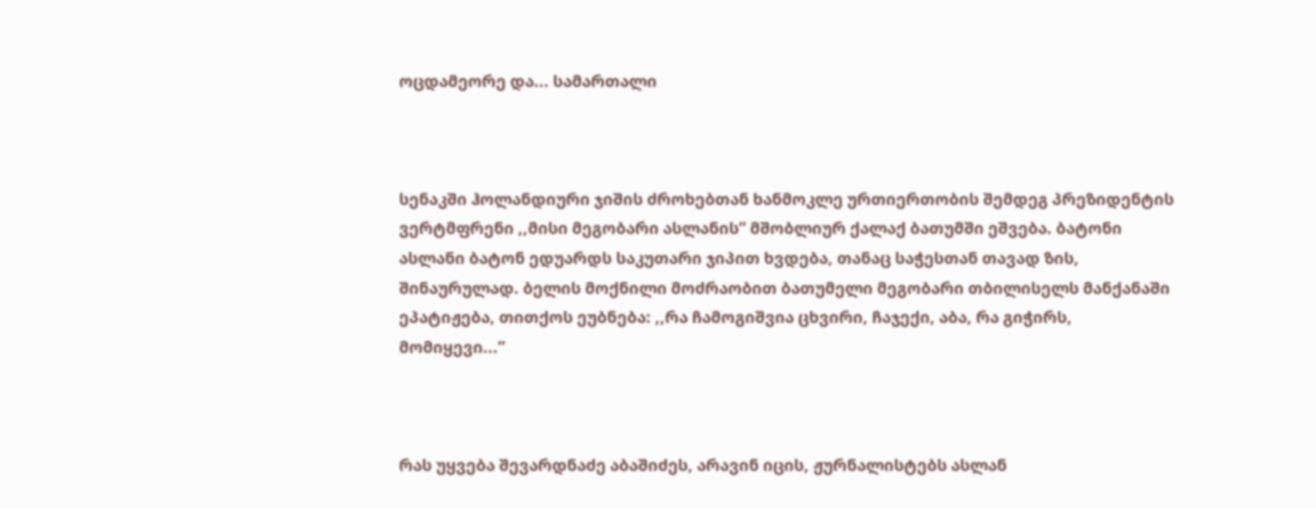ოცდამეორე და... სამართალი



სენაკში ჰოლანდიური ჯიშის ძროხებთან ხანმოკლე ურთიერთობის შემდეგ პრეზიდენტის ვერტმფრენი ,,მისი მეგობარი ასლანის” მშობლიურ ქალაქ ბათუმში ეშვება. ბატონი ასლანი ბატონ ედუარდს საკუთარი ჯიპით ხვდება, თანაც საჭესთან თავად ზის, შინაურულად. ბელის მოქნილი მოძრაობით ბათუმელი მეგობარი თბილისელს მანქანაში ეპატიჟება, თითქოს ეუბნება: ,,რა ჩამოგიშვია ცხვირი, ჩაჯექი, აბა, რა გიჭირს, მომიყევი...”



რას უყვება შევარდნაძე აბაშიძეს, არავინ იცის, ჟურნალისტებს ასლან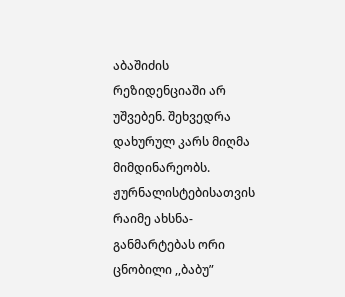აბაშიძის რეზიდენციაში არ უშვებენ. შეხვედრა დახურულ კარს მიღმა მიმდინარეობს. ჟურნალისტებისათვის რაიმე ახსნა-განმარტებას ორი ცნობილი ,,ბაბუ”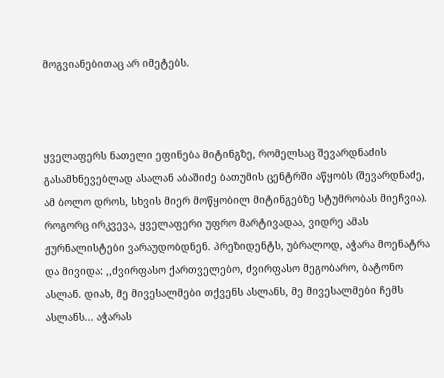მოგვიანებითაც არ იმეტებს.



ყველაფერს ნათელი ეფინება მიტინგზე, რომელსაც შევარდნაძის გასამხნევებლად ასალან აბაშიძე ბათუმის ცენტრში აწყობს (შევარდნაძე, ამ ბოლო დროს, სხვის მიერ მოწყობილ მიტინგებზე სტუმრობას მიეჩვია). როგორც ირკვევა, ყველაფერი უფრო მარტივადაა, ვიდრე ამას ჟურნალისტები ვარაუდობდნენ. პრეზიდენტს, უბრალოდ, აჭარა მოენატრა და მივიდა: ,,ძვირფასო ქართველებო, ძვირფასო მეგობარო, ბატონო ასლან. დიახ, მე მივესალმები თქვენს ასლანს, მე მივესალმები ჩემს ასლანს... აჭარას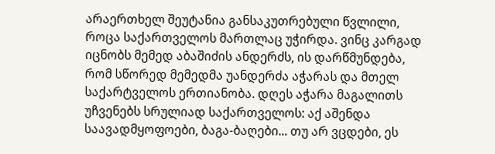არაერთხელ შეუტანია განსაკუთრებული წვლილი, როცა საქართველოს მართლაც უჭირდა. ვინც კარგად იცნობს მემედ აბაშიძის ანდერძს, ის დარწმუნდება, რომ სწორედ მემედმა უანდერძა აჭარას და მთელ საქარტველოს ერთიანობა. დღეს აჭარა მაგალითს უჩვენებს სრულიად საქართველოს: აქ აშენდა საავადმყოფოები, ბაგა-ბაღები... თუ არ ვცდები, ეს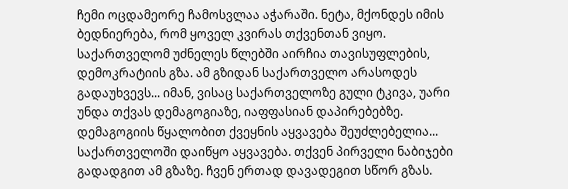ჩემი ოცდამეორე ჩამოსვლაა აჭარაში. ნეტა, მქონდეს იმის ბედნიერება, რომ ყოველ კვირას თქვენთან ვიყო. საქართველომ უძნელეს წლებში აირჩია თავისუფლების, დემოკრატიის გზა. ამ გზიდან საქართველო არასოდეს გადაუხვევს... იმან, ვისაც საქართველოზე გული ტკივა, უარი უნდა თქვას დემაგოგიაზე, იაფფასიან დაპირებებზე. დემაგოგიის წყალობით ქვეყნის აყვავება შეუძლებელია... საქართველოში დაიწყო აყვავება. თქვენ პირველი ნაბიჯები გადადგით ამ გზაზე. ჩვენ ერთად დავადეგით სწორ გზას.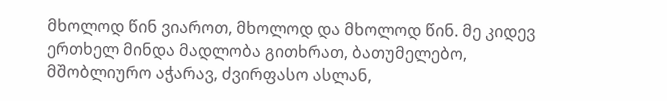მხოლოდ წინ ვიაროთ, მხოლოდ და მხოლოდ წინ. მე კიდევ ერთხელ მინდა მადლობა გითხრათ, ბათუმელებო, მშობლიურო აჭარავ, ძვირფასო ასლან,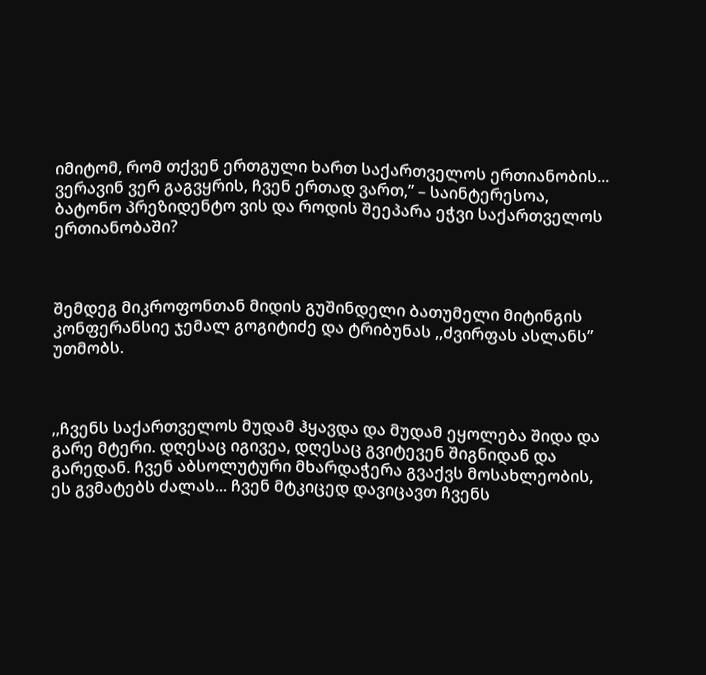იმიტომ, რომ თქვენ ერთგული ხართ საქართველოს ერთიანობის... ვერავინ ვერ გაგვყრის, ჩვენ ერთად ვართ,” – საინტერესოა, ბატონო პრეზიდენტო ვის და როდის შეეპარა ეჭვი საქართველოს ერთიანობაში?



შემდეგ მიკროფონთან მიდის გუშინდელი ბათუმელი მიტინგის კონფერანსიე ჯემალ გოგიტიძე და ტრიბუნას ,,ძვირფას ასლანს” უთმობს.



,,ჩვენს საქართველოს მუდამ ჰყავდა და მუდამ ეყოლება შიდა და გარე მტერი. დღესაც იგივეა, დღესაც გვიტევენ შიგნიდან და გარედან. ჩვენ აბსოლუტური მხარდაჭერა გვაქვს მოსახლეობის, ეს გვმატებს ძალას... ჩვენ მტკიცედ დავიცავთ ჩვენს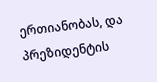ერთიანობას, და პრეზიდენტის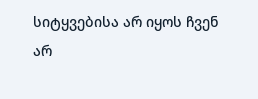სიტყვებისა არ იყოს ჩვენ არ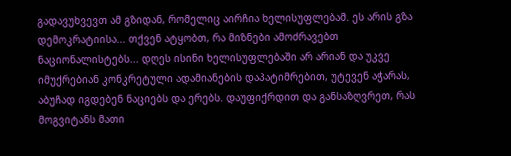გადავუხვევთ ამ გზიდან, რომელიც აირჩია ხელისუფლებამ. ეს არის გზა დემოკრატიისა... თქვენ ატყობთ, რა მიზნები ამოძრავებთ ნაციონალისტებს... დღეს ისინი ხელისუფლებაში არ არიან და უკვე იმუქრებიან კონკრეტული ადამიანების დაპატიმრებით, უტევენ აჭარას, აბუჩად იგდებენ ნაციებს და ერებს. დაუფიქრდით და განსაზღვრეთ, რას მოგვიტანს მათი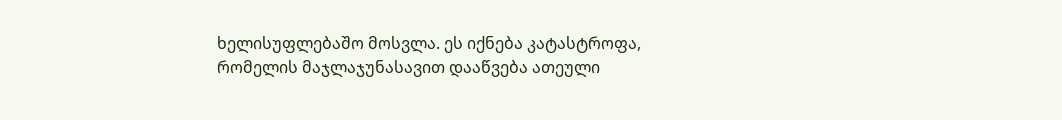ხელისუფლებაშო მოსვლა. ეს იქნება კატასტროფა, რომელის მაჯლაჯუნასავით დააწვება ათეული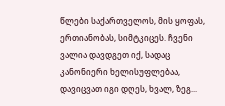წლები საქართველოს, მის ყოფას, ერთიანობას, სიმტკიცეს. ჩვენი ვალია დავდგეთ იქ, სადაც კანონიერი ხელისუფლებაა, დავიცვათ იგი დღეს, ხვალ, ზეგ...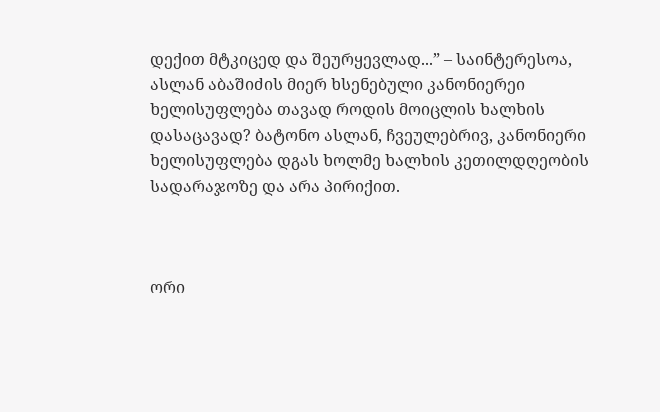დექით მტკიცედ და შეურყევლად...” – საინტერესოა, ასლან აბაშიძის მიერ ხსენებული კანონიერეი ხელისუფლება თავად როდის მოიცლის ხალხის დასაცავად? ბატონო ასლან, ჩვეულებრივ, კანონიერი ხელისუფლება დგას ხოლმე ხალხის კეთილდღეობის სადარაჯოზე და არა პირიქით.



ორი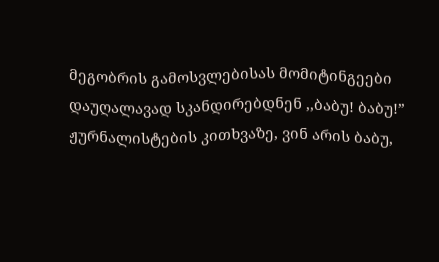მეგობრის გამოსვლებისას მომიტინგეები დაუღალავად სკანდირებდნენ ,,ბაბუ! ბაბუ!” ჟურნალისტების კითხვაზე, ვინ არის ბაბუ,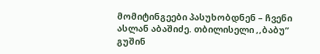მომიტინგეები პასუხობდნენ – ჩვენი ასლან აბაშიძე. თბილისელი ,,ბაბუ” გუშინ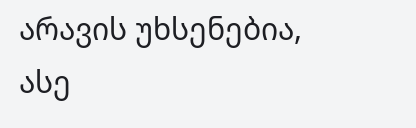არავის უხსენებია, ასე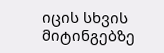იცის სხვის მიტინგებზე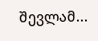შევლამ...